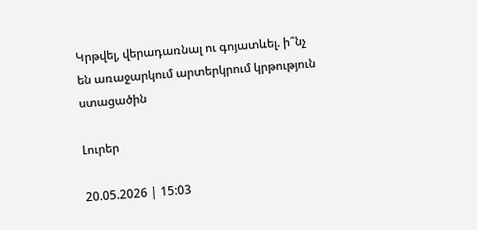Կրթվել, վերադառնալ ու գոյատևել. ի՞նչ են առաջարկում արտերկրում կրթություն ստացածին

Լուրեր

20.05.2026 | 15:03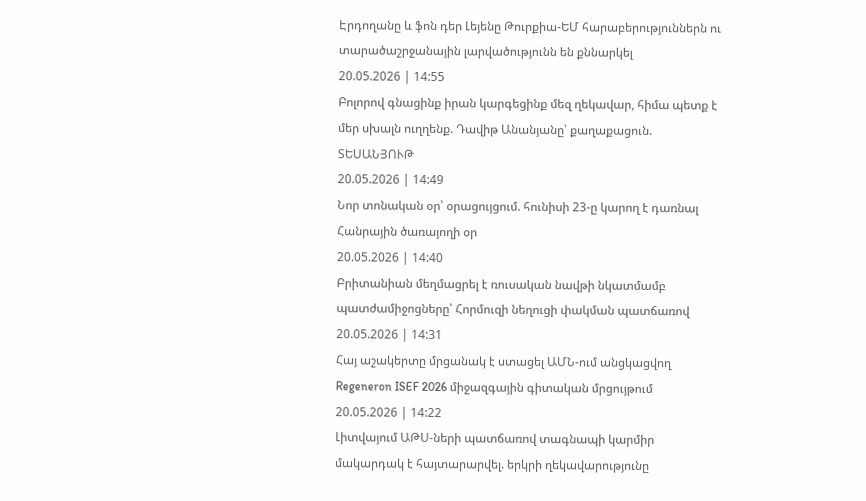Էրդողանը և ֆոն դեր Լեյենը Թուրքիա-ԵՄ հարաբերություններն ու տարածաշրջանային լարվածությունն են քննարկել
20.05.2026 | 14:55
Բոլորով գնացինք իրան կարգեցինք մեզ ղեկավար, հիմա պետք է մեր սխալն ուղղենք. Դավիթ Անանյանը՝ քաղաքացուն. ՏԵՍԱՆՅՈՒԹ
20.05.2026 | 14:49
Նոր տոնական օր՝ օրացույցում. հունիսի 23-ը կարող է դառնալ Հանրային ծառայողի օր
20.05.2026 | 14:40
Բրիտանիան մեղմացրել է ռուսական նավթի նկատմամբ պատժամիջոցները՝ Հորմուզի նեղուցի փակման պատճառով
20.05.2026 | 14:31
Հայ աշակերտը մրցանակ է ստացել ԱՄՆ-ում անցկացվող Regeneron ISEF 2026 միջազգային գիտական մրցույթում
20.05.2026 | 14:22
Լիտվայում ԱԹՍ-ների պատճառով տագնապի կարմիր մակարդակ է հայտարարվել. երկրի ղեկավարությունը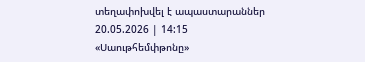տեղափոխվել է ապաստարաններ
20.05.2026 | 14:15
«Սաութհեմփթոնը»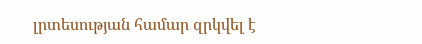լրտեսության համար զրկվել է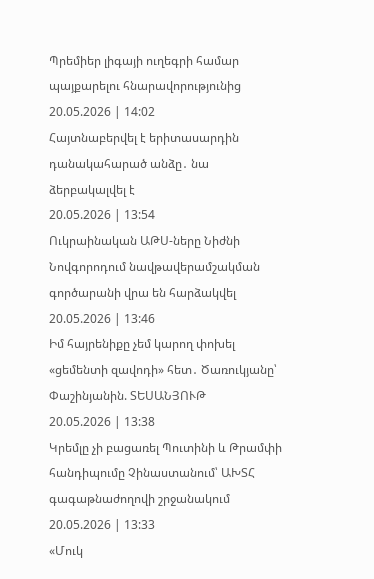Պրեմիեր լիգայի ուղեգրի համար պայքարելու հնարավորությունից
20.05.2026 | 14:02
Հայտնաբերվել է երիտասարդին դանակահարած անձը․ նա ձերբակալվել է
20.05.2026 | 13:54
Ուկրաինական ԱԹՍ-ները Նիժնի Նովգորոդում նավթավերամշակման գործարանի վրա են հարձակվել
20.05.2026 | 13:46
Իմ հայրենիքը չեմ կարող փոխել «ցեմենտի զավոդի» հետ․ Ծառուկյանը՝ Փաշինյանին. ՏԵՍԱՆՅՈՒԹ
20.05.2026 | 13:38
Կրեմլը չի բացառել Պուտինի և Թրամփի հանդիպումը Չինաստանում՝ ԱԽՏՀ գագաթնաժողովի շրջանակում
20.05.2026 | 13:33
«Մուկ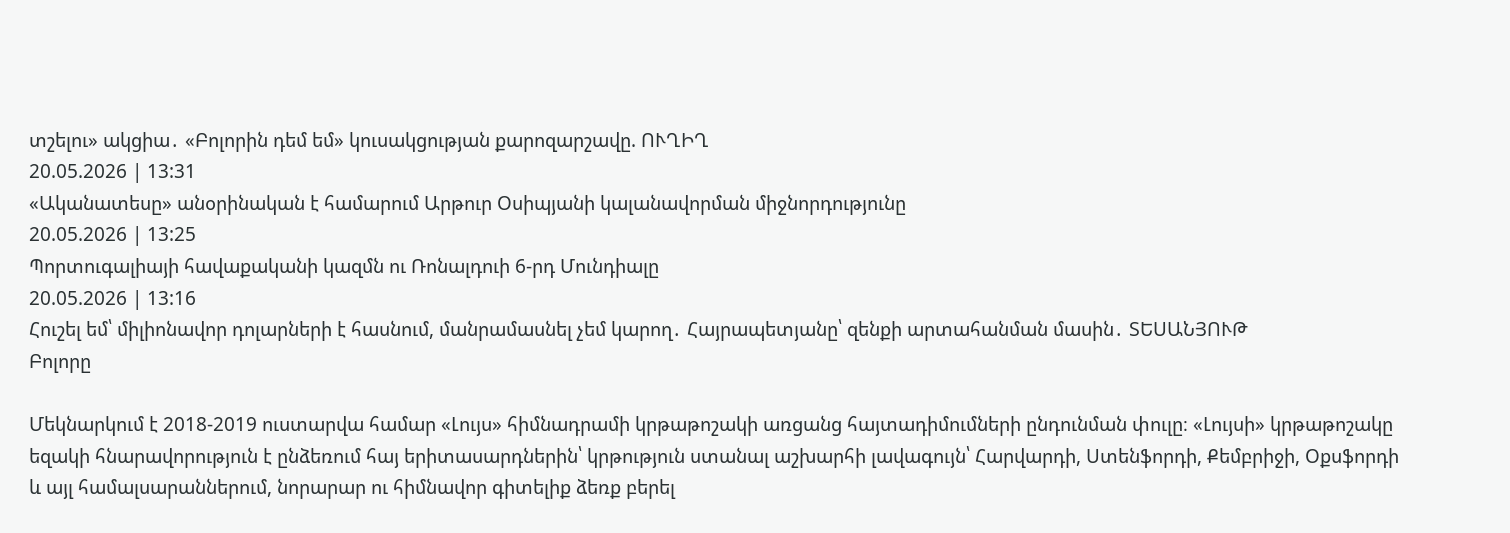տշելու» ակցիա․ «Բոլորին դեմ եմ» կուսակցության քարոզարշավը. ՈՒՂԻՂ
20.05.2026 | 13:31
«Ականատեսը» անօրինական է համարում Արթուր Օսիպյանի կալանավորման միջնորդությունը
20.05.2026 | 13:25
Պորտուգալիայի հավաքականի կազմն ու Ռոնալդուի 6-րդ Մունդիալը
20.05.2026 | 13:16
Հուշել եմ՝ միլիոնավոր դոլարների է հասնում, մանրամասնել չեմ կարող․ Հայրապետյանը՝ զենքի արտահանման մասին․ ՏԵՍԱՆՅՈՒԹ
Բոլորը

Մեկնարկում է 2018-2019 ուստարվա համար «Լույս» հիմնադրամի կրթաթոշակի առցանց հայտադիմումների ընդունման փուլը։ «Լույսի» կրթաթոշակը եզակի հնարավորություն է ընձեռում հայ երիտասարդներին՝ կրթություն ստանալ աշխարհի լավագույն՝ Հարվարդի, Ստենֆորդի, Քեմբրիջի, Օքսֆորդի և այլ համալսարաններում, նորարար ու հիմնավոր գիտելիք ձեռք բերել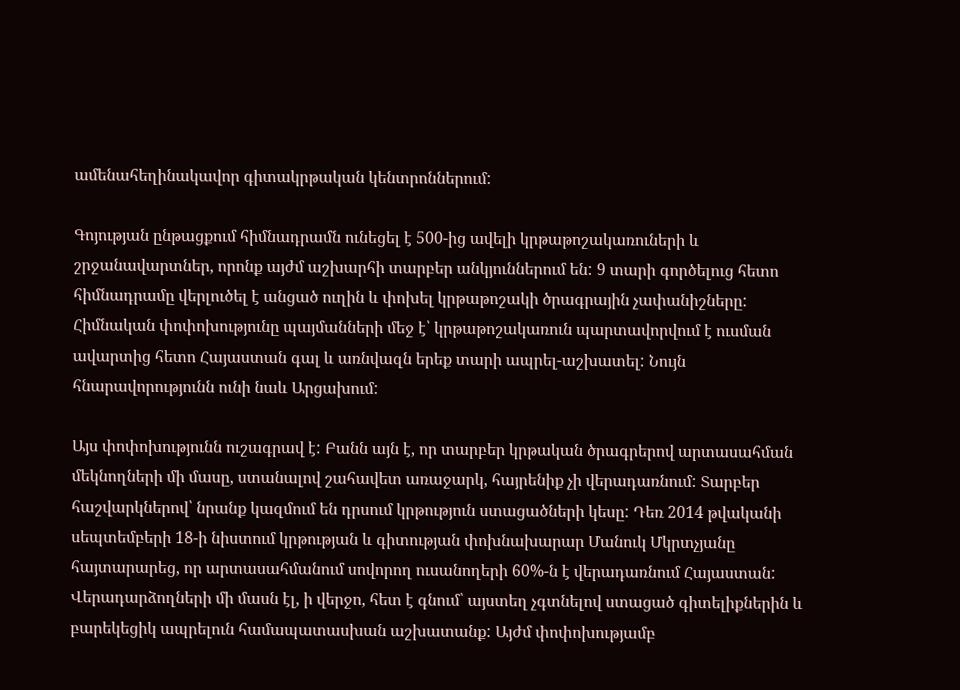ամենահեղինակավոր գիտակրթական կենտրոններում:

Գոյության ընթացքում հիմնադրամն ունեցել է 500-ից ավելի կրթաթոշակառուների և շրջանավարտներ, որոնք այժմ աշխարհի տարբեր անկյուններում են: 9 տարի գործելուց հետո հիմնադրամը վերլուծել է անցած ուղին և փոխել կրթաթոշակի ծրագրային չափանիշները: Հիմնական փոփոխությունը պայմանների մեջ է՝ կրթաթոշակառուն պարտավորվում է ուսման ավարտից հետո Հայաստան գալ և առնվազն երեք տարի ապրել-աշխատել: Նույն հնարավորությունն ունի նաև Արցախում:

Այս փոփոխությունն ուշագրավ է: Բանն այն է, որ տարբեր կրթական ծրագրերով արտասահման մեկնողների մի մասը, ստանալով շահավետ առաջարկ, հայրենիք չի վերադառնում: Տարբեր հաշվարկներով՝ նրանք կազմում են դրսում կրթություն ստացածների կեսը: Դեռ 2014 թվականի սեպտեմբերի 18-ի նիստում կրթության և գիտության փոխնախարար Մանուկ Մկրտչյանը հայտարարեց, որ արտասահմանում սովորող ուսանողերի 60%-ն է վերադառնում Հայաստան: Վերադարձողների մի մասն էլ, ի վերջո, հետ է գնում՝ այստեղ չգտնելով ստացած գիտելիքներին և բարեկեցիկ ապրելուն համապատասխան աշխատանք: Այժմ փոփոխությամբ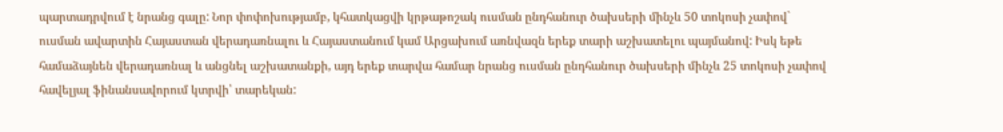պարտադրվում է նրանց գալը: Նոր փոփոխությամբ, կհատկացվի կրթաթոշակ ուսման ընդհանուր ծախսերի մինչև 50 տոկոսի չափով` ուսման ավարտին Հայաստան վերադառնալու և Հայաստանում կամ Արցախում առնվազն երեք տարի աշխատելու պայմանով: Իսկ եթե համաձայնեն վերադառնալ և անցնել աշխատանքի, այդ երեք տարվա համար նրանց ուսման ընդհանուր ծախսերի մինչև 25 տոկոսի չափով հավելյալ ֆինանսավորում կտրվի՝ տարեկան: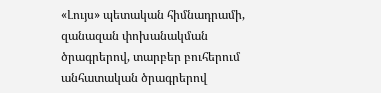«Լույս» պետական հիմնադրամի, զանազան փոխանակման ծրագրերով, տարբեր բուհերում անհատական ծրագրերով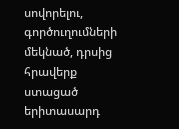սովորելու, գործուղումների մեկնած, դրսից հրավերք ստացած երիտասարդ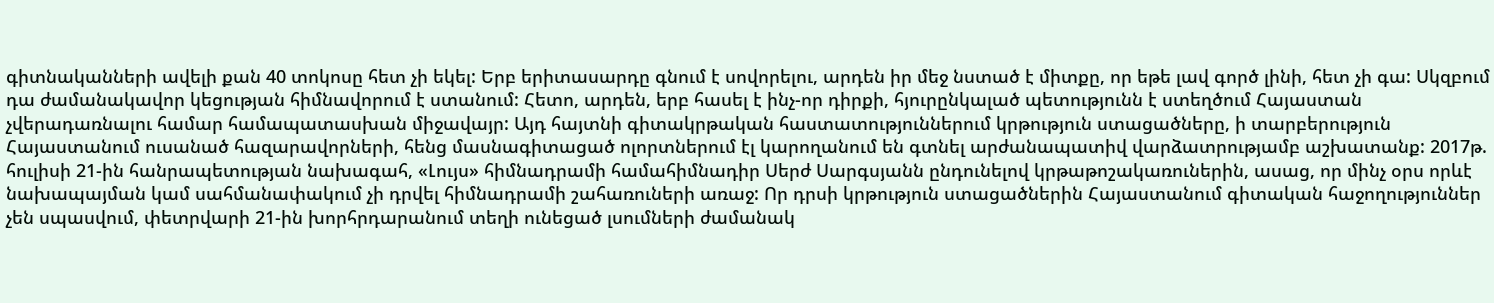գիտնականների ավելի քան 40 տոկոսը հետ չի եկել: Երբ երիտասարդը գնում է սովորելու, արդեն իր մեջ նստած է միտքը, որ եթե լավ գործ լինի, հետ չի գա: Սկզբում դա ժամանակավոր կեցության հիմնավորում է ստանում: Հետո, արդեն, երբ հասել է ինչ-որ դիրքի, հյուրընկալած պետությունն է ստեղծում Հայաստան չվերադառնալու համար համապատասխան միջավայր: Այդ հայտնի գիտակրթական հաստատություններում կրթություն ստացածները, ի տարբերություն Հայաստանում ուսանած հազարավորների, հենց մասնագիտացած ոլորտներում էլ կարողանում են գտնել արժանապատիվ վարձատրությամբ աշխատանք: 2017թ. հուլիսի 21-ին հանրապետության նախագահ, «Լույս» հիմնադրամի համահիմնադիր Սերժ Սարգսյանն ընդունելով կրթաթոշակառուներին, ասաց, որ մինչ օրս որևէ նախապայման կամ սահմանափակում չի դրվել հիմնադրամի շահառուների առաջ: Որ դրսի կրթություն ստացածներին Հայաստանում գիտական հաջողություններ չեն սպասվում, փետրվարի 21-ին խորհրդարանում տեղի ունեցած լսումների ժամանակ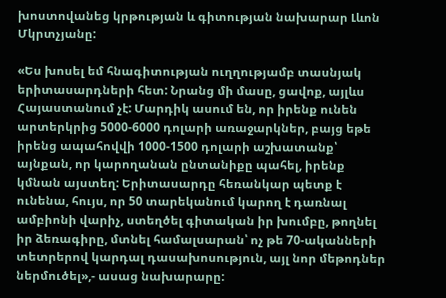խոստովանեց կրթության և գիտության նախարար Լևոն Մկրտչյանը:

«Ես խոսել եմ հնագիտության ուղղությամբ տասնյակ երիտասարդների հետ: Նրանց մի մասը, ցավոք, այլևս Հայաստանում չէ: Մարդիկ ասում են, որ իրենք ունեն արտերկրից 5000-6000 դոլարի առաջարկներ, բայց եթե իրենց ապահովվի 1000-1500 դոլարի աշխատանք՝ այնքան, որ կարողանան ընտանիքը պահել, իրենք կմնան այստեղ: Երիտասարդը հեռանկար պետք է ունենա, հույս, որ 50 տարեկանում կարող է դառնալ ամբիոնի վարիչ, ստեղծել գիտական իր խումբը, թողնել իր ձեռագիրը, մտնել համալսարան՝ ոչ թե 70-ականների տետրերով կարդալ դասախոսություն, այլ նոր մեթոդներ ներմուծել»,- ասաց նախարարը: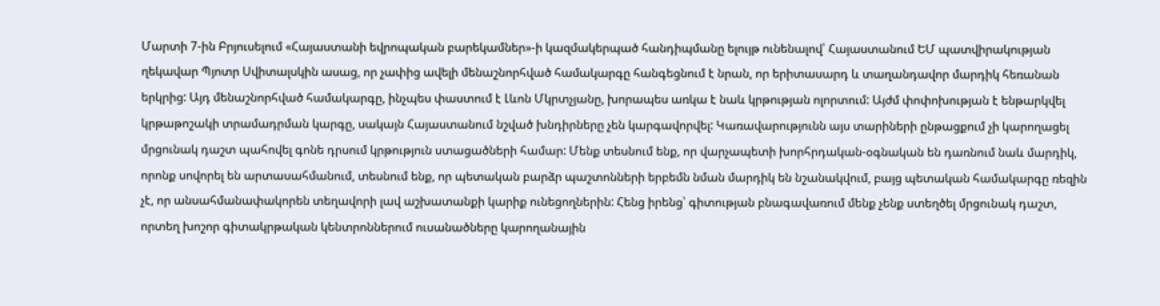Մարտի 7-ին Բրյուսելում «Հայաստանի եվրոպական բարեկամներ»-ի կազմակերպած հանդիպմանը ելույթ ունենալով՝ Հայաստանում ԵՄ պատվիրակության ղեկավար Պյոտր Սվիտալսկին ասաց, որ չափից ավելի մենաշնորհված համակարգը հանգեցնում է նրան, որ երիտասարդ և տաղանդավոր մարդիկ հեռանան երկրից: Այդ մենաշնորհված համակարգը, ինչպես փաստում է Լևոն Մկրտչյանը, խորապես առկա է նաև կրթության ոլորտում: Այժմ փոփոխության է ենթարկվել կրթաթոշակի տրամադրման կարգը, սակայն Հայաստանում նշված խնդիրները չեն կարգավորվել: Կառավարությունն այս տարիների ընթացքում չի կարողացել մրցունակ դաշտ պահովել գոնե դրսում կրթություն ստացածների համար: Մենք տեսնում ենք, որ վարչապետի խորհրդական-օգնական են դառնում նաև մարդիկ, որոնք սովորել են արտասահմանում, տեսնում ենք, որ պետական բարձր պաշտոնների երբեմն նման մարդիկ են նշանակվում, բայց պետական համակարգը ռեզին չէ, որ անսահմանափակորեն տեղավորի լավ աշխատանքի կարիք ունեցողներին: Հենց իրենց՝ գիտության բնագավառում մենք չենք ստեղծել մրցունակ դաշտ, որտեղ խոշոր գիտակրթական կենտրոններում ուսանածները կարողանային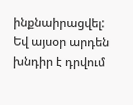ինքնաիրացվել: Եվ այսօր արդեն խնդիր է դրվում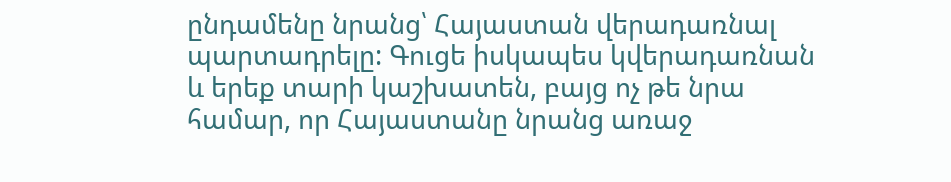ընդամենը նրանց՝ Հայաստան վերադառնալ պարտադրելը: Գուցե իսկապես կվերադառնան և երեք տարի կաշխատեն, բայց ոչ թե նրա համար, որ Հայաստանը նրանց առաջ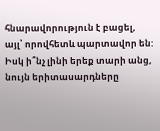հնարավորություն է բացել, այլ՝ որովհետև պարտավոր են: Իսկ ի՞նչ լինի երեք տարի անց, նույն երիտասարդները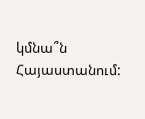կմնա՞ն Հայաստանում: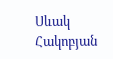Սևակ Հակոբյան